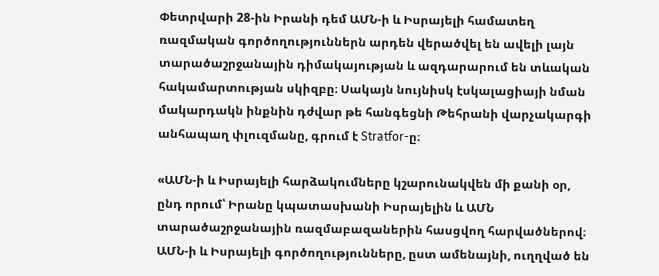Փետրվարի 28-ին Իրանի դեմ ԱՄՆ-ի և Իսրայելի համատեղ ռազմական գործողություններն արդեն վերածվել են ավելի լայն տարածաշրջանային դիմակայության և ազդարարում են տևական հակամարտության սկիզբը։ Սակայն նույնիսկ էսկալացիայի նման մակարդակն ինքնին դժվար թե հանգեցնի Թեհրանի վարչակարգի անհապաղ փլուզմանը, գրում է Stratfor-ը։

«ԱՄՆ-ի և Իսրայելի հարձակումները կշարունակվեն մի քանի օր, ընդ որում՝ Իրանը կպատասխանի Իսրայելին և ԱՄՆ տարածաշրջանային ռազմաբազաներին հասցվող հարվածներով։ ԱՄՆ-ի և Իսրայելի գործողությունները, ըստ ամենայնի, ուղղված են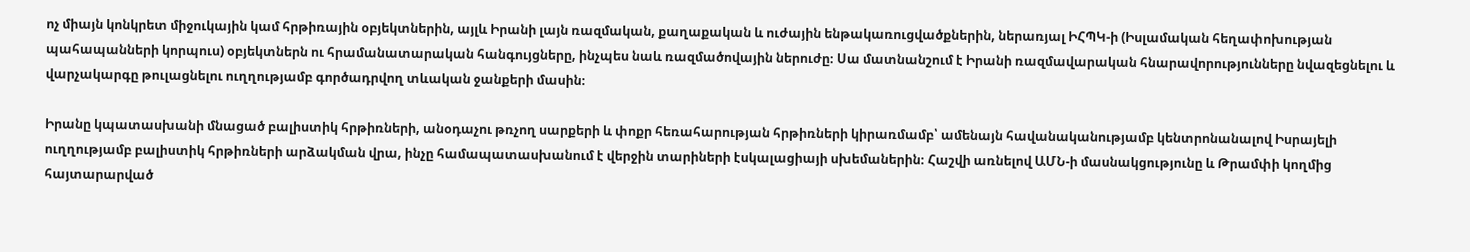ոչ միայն կոնկրետ միջուկային կամ հրթիռային օբյեկտներին, այլև Իրանի լայն ռազմական, քաղաքական և ուժային ենթակառուցվածքներին, ներառյալ ԻՀՊԿ-ի (Իսլամական հեղափոխության պահապանների կորպուս) օբյեկտներն ու հրամանատարական հանգույցները, ինչպես նաև ռազմածովային ներուժը։ Սա մատնանշում է Իրանի ռազմավարական հնարավորությունները նվազեցնելու և վարչակարգը թուլացնելու ուղղությամբ գործադրվող տևական ջանքերի մասին։

Իրանը կպատասխանի մնացած բալիստիկ հրթիռների, անօդաչու թռչող սարքերի և փոքր հեռահարության հրթիռների կիրառմամբ՝ ամենայն հավանականությամբ կենտրոնանալով Իսրայելի ուղղությամբ բալիստիկ հրթիռների արձակման վրա, ինչը համապատասխանում է վերջին տարիների էսկալացիայի սխեմաներին։ Հաշվի առնելով ԱՄՆ-ի մասնակցությունը և Թրամփի կողմից հայտարարված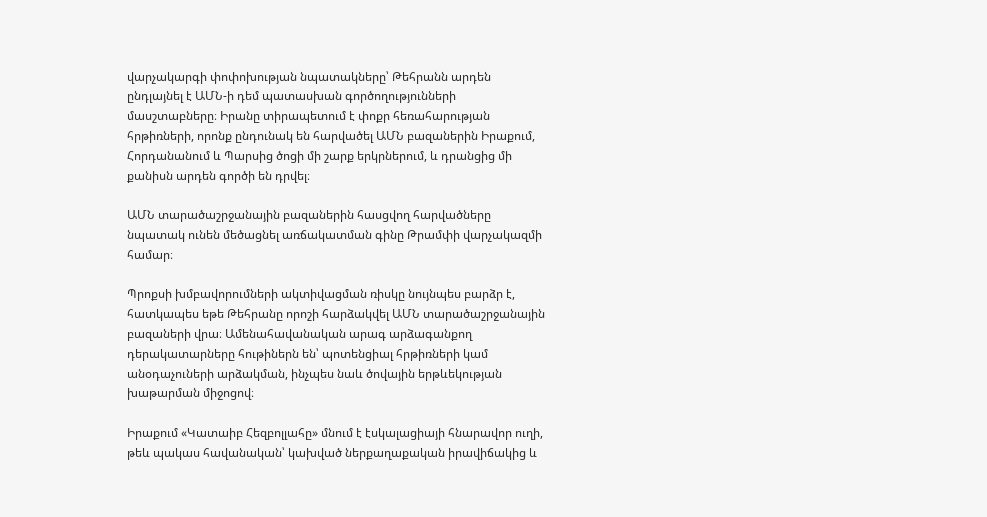վարչակարգի փոփոխության նպատակները՝ Թեհրանն արդեն ընդլայնել է ԱՄՆ-ի դեմ պատասխան գործողությունների մասշտաբները։ Իրանը տիրապետում է փոքր հեռահարության հրթիռների, որոնք ընդունակ են հարվածել ԱՄՆ բազաներին Իրաքում, Հորդանանում և Պարսից ծոցի մի շարք երկրներում, և դրանցից մի քանիսն արդեն գործի են դրվել։

ԱՄՆ տարածաշրջանային բազաներին հասցվող հարվածները նպատակ ունեն մեծացնել առճակատման գինը Թրամփի վարչակազմի համար։

Պրոքսի խմբավորումների ակտիվացման ռիսկը նույնպես բարձր է, հատկապես եթե Թեհրանը որոշի հարձակվել ԱՄՆ տարածաշրջանային բազաների վրա։ Ամենահավանական արագ արձագանքող դերակատարները հութիներն են՝ պոտենցիալ հրթիռների կամ անօդաչուների արձակման, ինչպես նաև ծովային երթևեկության խաթարման միջոցով։

Իրաքում «Կատաիբ Հեզբոլլահը» մնում է էսկալացիայի հնարավոր ուղի, թեև պակաս հավանական՝ կախված ներքաղաքական իրավիճակից և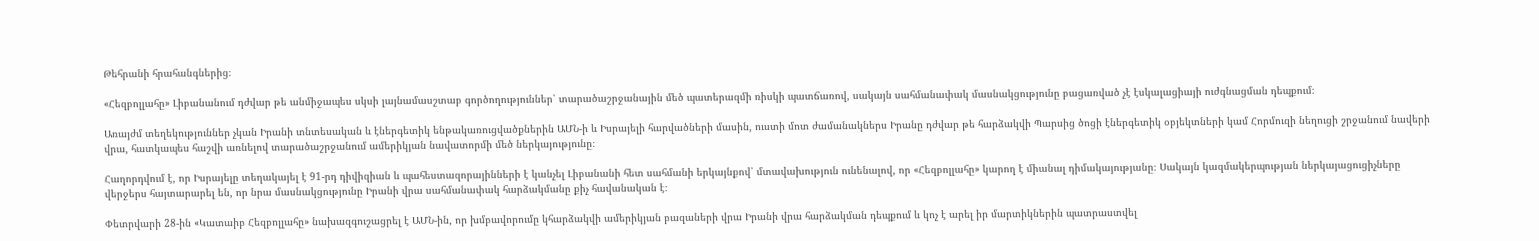Թեհրանի հրահանգներից։

«Հեզբոլլահը» Լիբանանում դժվար թե անմիջապես սկսի լայնամասշտաբ գործողություններ՝ տարածաշրջանային մեծ պատերազմի ռիսկի պատճառով, սակայն սահմանափակ մասնակցությունը բացառված չէ էսկալացիայի ուժգնացման դեպքում։

Առայժմ տեղեկություններ չկան Իրանի տնտեսական և էներգետիկ ենթակառուցվածքներին ԱՄՆ-ի և Իսրայելի հարվածների մասին, ուստի մոտ ժամանակներս Իրանը դժվար թե հարձակվի Պարսից ծոցի էներգետիկ օբյեկտների կամ Հորմուզի նեղուցի շրջանում նավերի վրա, հատկապես հաշվի առնելով տարածաշրջանում ամերիկյան նավատորմի մեծ ներկայությունը։

Հաղորդվում է, որ Իսրայելը տեղակայել է 91-րդ դիվիզիան և պահեստազորայինների է կանչել Լիբանանի հետ սահմանի երկայնքով՝ մտավախություն ունենալով, որ «Հեզբոլլահը» կարող է միանալ դիմակայությանը։ Սակայն կազմակերպության ներկայացուցիչները վերջերս հայտարարել են, որ նրա մասնակցությունը Իրանի վրա սահմանափակ հարձակմանը քիչ հավանական է։

Փետրվարի 28-ին «Կատաիբ Հեզբոլլահը» նախազգուշացրել է ԱՄՆ-ին, որ խմբավորումը կհարձակվի ամերիկյան բազաների վրա Իրանի վրա հարձակման դեպքում և կոչ է արել իր մարտիկներին պատրաստվել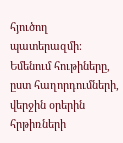հյուծող պատերազմի։ Եմենում հութիները, ըստ հաղորդումների, վերջին օրերին հրթիռների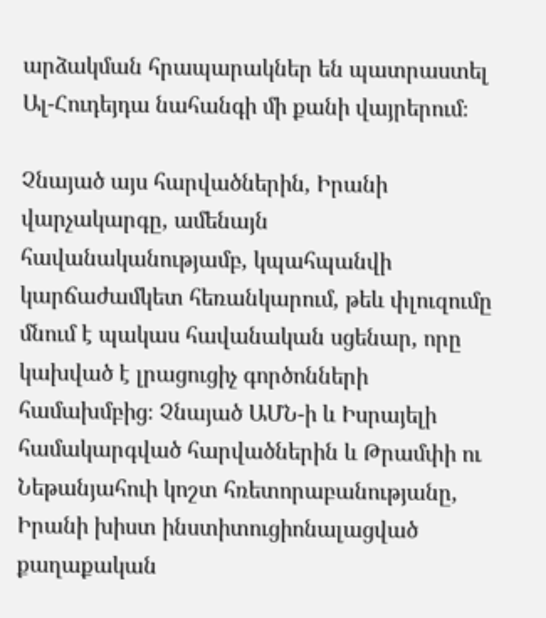արձակման հրապարակներ են պատրաստել Ալ-Հուդեյդա նահանգի մի քանի վայրերում։

Չնայած այս հարվածներին, Իրանի վարչակարգը, ամենայն հավանականությամբ, կպահպանվի կարճաժամկետ հեռանկարում, թեև փլուզումը մնում է պակաս հավանական սցենար, որը կախված է լրացուցիչ գործոնների համախմբից։ Չնայած ԱՄՆ-ի և Իսրայելի համակարգված հարվածներին և Թրամփի ու Նեթանյահուի կոշտ հռետորաբանությանը, Իրանի խիստ ինստիտուցիոնալացված քաղաքական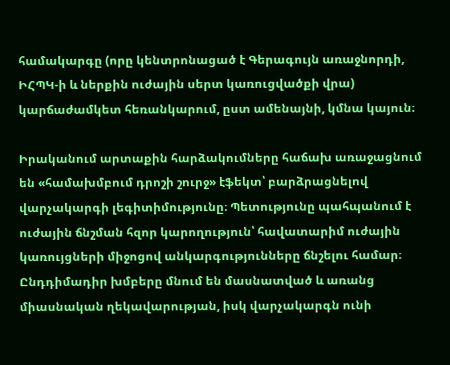համակարգը (որը կենտրոնացած է Գերագույն առաջնորդի, ԻՀՊԿ-ի և ներքին ուժային սերտ կառուցվածքի վրա) կարճաժամկետ հեռանկարում, ըստ ամենայնի, կմնա կայուն։

Իրականում արտաքին հարձակումները հաճախ առաջացնում են «համախմբում դրոշի շուրջ» էֆեկտ՝ բարձրացնելով վարչակարգի լեգիտիմությունը։ Պետությունը պահպանում է ուժային ճնշման հզոր կարողություն՝ հավատարիմ ուժային կառույցների միջոցով անկարգությունները ճնշելու համար։ Ընդդիմադիր խմբերը մնում են մասնատված և առանց միասնական ղեկավարության, իսկ վարչակարգն ունի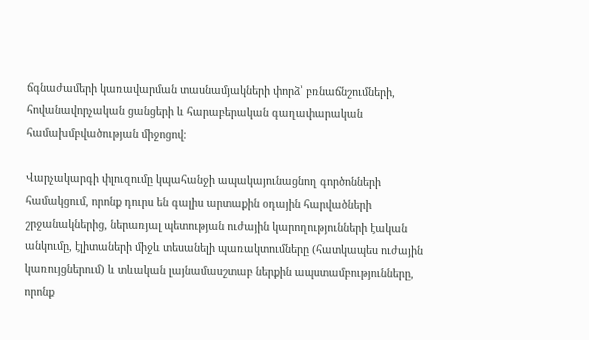ճգնաժամերի կառավարման տասնամյակների փորձ՝ բռնաճնշումների, հովանավորչական ցանցերի և հարաբերական գաղափարական համախմբվածության միջոցով։

Վարչակարգի փլուզումը կպահանջի ապակայունացնող գործոնների համակցում, որոնք դուրս են գալիս արտաքին օդային հարվածների շրջանակներից, ներառյալ պետության ուժային կարողությունների էական անկումը, էլիտաների միջև տեսանելի պառակտումները (հատկապես ուժային կառույցներում) և տևական լայնամասշտաբ ներքին ապստամբությունները, որոնք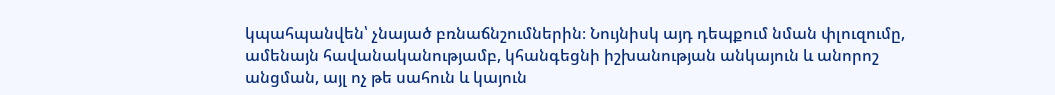կպահպանվեն՝ չնայած բռնաճնշումներին։ Նույնիսկ այդ դեպքում նման փլուզումը, ամենայն հավանականությամբ, կհանգեցնի իշխանության անկայուն և անորոշ անցման, այլ ոչ թե սահուն և կայուն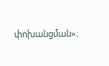փոխանցման»։